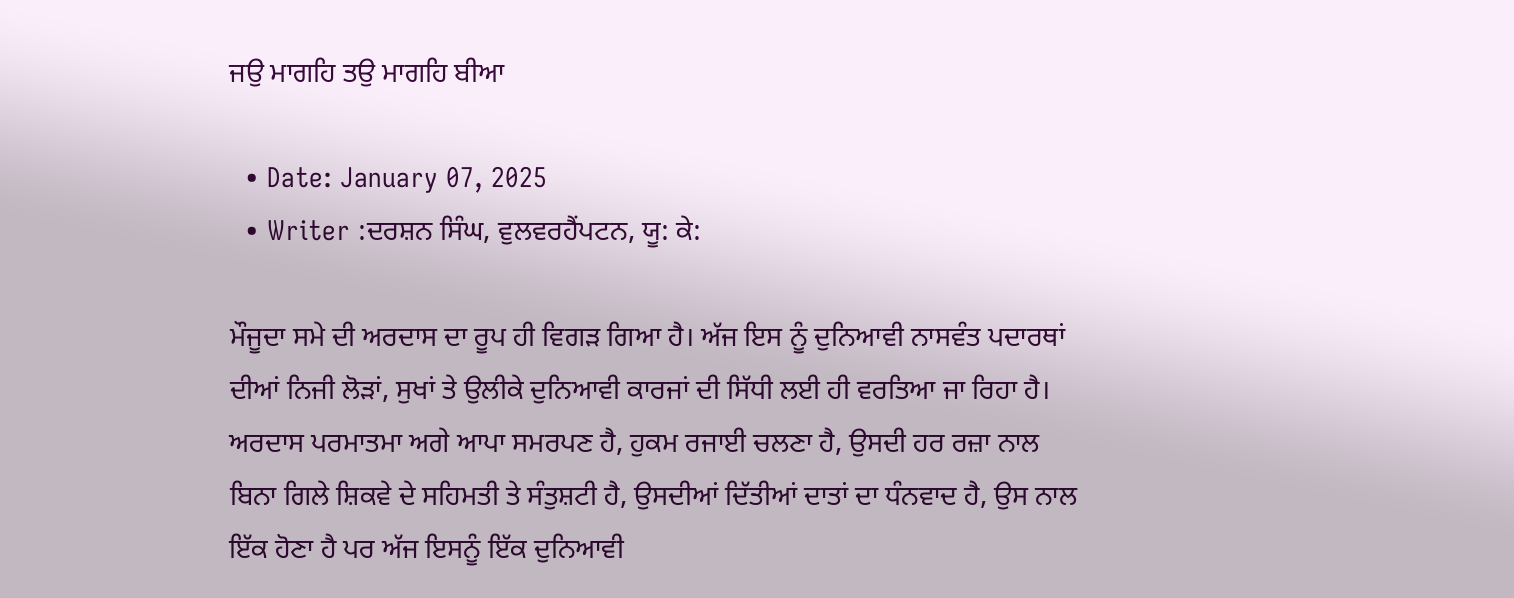ਜਉ ਮਾਗਹਿ ਤਉ ਮਾਗਹਿ ਬੀਆ

  • Date: January 07, 2025
  • Writer :ਦਰਸ਼ਨ ਸਿੰਘ, ਵੁਲਵਰਹੈਂਪਟਨ, ਯੂ: ਕੇ:

ਮੌਜੂਦਾ ਸਮੇ ਦੀ ਅਰਦਾਸ ਦਾ ਰੂਪ ਹੀ ਵਿਗੜ ਗਿਆ ਹੈ। ਅੱਜ ਇਸ ਨੂੰ ਦੁਨਿਆਵੀ ਨਾਸਵੰਤ ਪਦਾਰਥਾਂ ਦੀਆਂ ਨਿਜੀ ਲੋੜਾਂ, ਸੁਖਾਂ ਤੇ ਉਲੀਕੇ ਦੁਨਿਆਵੀ ਕਾਰਜਾਂ ਦੀ ਸਿੱਧੀ ਲਈ ਹੀ ਵਰਤਿਆ ਜਾ ਰਿਹਾ ਹੈ। ਅਰਦਾਸ ਪਰਮਾਤਮਾ ਅਗੇ ਆਪਾ ਸਮਰਪਣ ਹੈ, ਹੁਕਮ ਰਜਾਈ ਚਲਣਾ ਹੈ, ਉਸਦੀ ਹਰ ਰਜ਼ਾ ਨਾਲ ਬਿਨਾ ਗਿਲੇ ਸ਼ਿਕਵੇ ਦੇ ਸਹਿਮਤੀ ਤੇ ਸੰਤੁਸ਼ਟੀ ਹੈ, ਉਸਦੀਆਂ ਦਿੱਤੀਆਂ ਦਾਤਾਂ ਦਾ ਧੰਨਵਾਦ ਹੈ, ਉਸ ਨਾਲ ਇੱਕ ਹੋਣਾ ਹੈ ਪਰ ਅੱਜ ਇਸਨੂੰ ਇੱਕ ਦੁਨਿਆਵੀ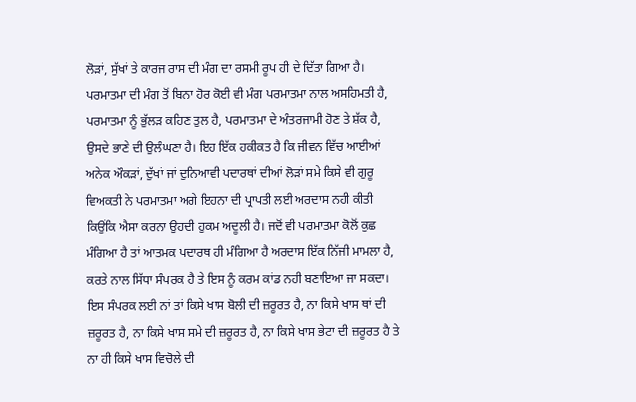ਲੋੜਾਂ, ਸੁੱਖਾਂ ਤੇ ਕਾਰਜ ਰਾਸ ਦੀ ਮੰਗ ਦਾ ਰਸਮੀ ਰੂਪ ਹੀ ਦੇ ਦਿੱਤਾ ਗਿਆ ਹੈ। ਪਰਮਾਤਮਾ ਦੀ ਮੰਗ ਤੋਂ ਬਿਨਾ ਹੋਰ ਕੋਈ ਵੀ ਮੰਗ ਪਰਮਾਤਮਾ ਨਾਲ ਅਸਹਿਮਤੀ ਹੈ, ਪਰਮਾਤਮਾ ਨੂੰ ਭੁੱਲੜ ਕਹਿਣ ਤੁਲ ਹੈ, ਪਰਮਾਤਮਾ ਦੇ ਅੰਤਰਜਾਮੀ ਹੋਣ ਤੇ ਸ਼ੱਕ ਹੈ, ਉਸਦੇ ਭਾਣੇ ਦੀ ਉਲੰਘਣਾ ਹੈ। ਇਹ ਇੱਕ ਹਕੀਕਤ ਹੈ ਕਿ ਜੀਵਨ ਵਿੱਚ ਆਈਆਂ ਅਨੇਕ ਔਕੜਾਂ, ਦੁੱਖਾਂ ਜਾਂ ਦੁਨਿਆਵੀ ਪਦਾਰਥਾਂ ਦੀਆਂ ਲੋੜਾਂ ਸਮੇ ਕਿਸੇ ਵੀ ਗੁਰੂ ਵਿਅਕਤੀ ਨੇ ਪਰਮਾਤਮਾ ਅਗੇ ਇਹਨਾ ਦੀ ਪ੍ਰਾਪਤੀ ਲਈ ਅਰਦਾਸ ਨਹੀ ਕੀਤੀ ਕਿਉਂਕਿ ਐਸਾ ਕਰਨਾ ਉਹਦੀ ਹੁਕਮ ਅਦੂਲੀ ਹੈ। ਜਦੋਂ ਵੀ ਪਰਮਾਤਮਾ ਕੋਲੋਂ ਕੁਛ ਮੰਗਿਆ ਹੈ ਤਾਂ ਆਤਮਕ ਪਦਾਰਥ ਹੀ ਮੰਗਿਆ ਹੈ ਅਰਦਾਸ ਇੱਕ ਨਿੱਜੀ ਮਾਮਲਾ ਹੈ, ਕਰਤੇ ਨਾਲ ਸਿੱਧਾ ਸੰਪਰਕ ਹੈ ਤੇ ਇਸ ਨੂੰ ਕਰਮ ਕਾਂਡ ਨਹੀ ਬਣਾਇਆ ਜਾ ਸਕਦਾ। ਇਸ ਸੰਪਰਕ ਲਈ ਨਾਂ ਤਾਂ ਕਿਸੇ ਖਾਸ ਬੋਲੀ ਦੀ ਜ਼ਰੂਰਤ ਹੈ, ਨਾ ਕਿਸੇ ਖਾਸ ਥਾਂ ਦੀ ਜ਼ਰੂਰਤ ਹੈ, ਨਾ ਕਿਸੇ ਖਾਸ ਸਮੇ ਦੀ ਜ਼ਰੂਰਤ ਹੈ, ਨਾ ਕਿਸੇ ਖਾਸ ਭੇਟਾ ਦੀ ਜ਼ਰੂਰਤ ਹੈ ਤੇ ਨਾ ਹੀ ਕਿਸੇ ਖਾਸ ਵਿਚੋਲੇ ਦੀ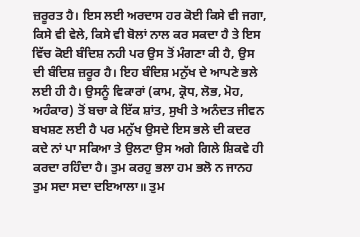ਜ਼ਰੂਰਤ ਹੈ। ਇਸ ਲਈ ਅਰਦਾਸ ਹਰ ਕੋਈ ਕਿਸੇ ਵੀ ਜਗਾ, ਕਿਸੇ ਵੀ ਵੇਲੇ, ਕਿਸੇ ਵੀ ਬੋਲਾਂ ਨਾਲ ਕਰ ਸਕਦਾ ਹੈ ਤੇ ਇਸ ਵਿੱਚ ਕੋਈ ਬੰਦਿਸ਼ ਨਹੀ ਪਰ ਉਸ ਤੋਂ ਮੰਗਣਾ ਕੀ ਹੈ, ਉਸ ਦੀ ਬੰਦਿਸ਼ ਜ਼ਰੂਰ ਹੈ। ਇਹ ਬੰਦਿਸ਼ ਮਨੁੱਖ ਦੇ ਆਪਣੇ ਭਲੇ ਲਈ ਹੀ ਹੈ। ਉਸਨੂੰ ਵਿਕਾਰਾਂ (ਕਾਮ, ਕ੍ਰੋਧ, ਲੋਭ, ਮੋਹ, ਅਹੰਕਾਰ) ਤੋਂ ਬਚਾ ਕੇ ਇੱਕ ਸ਼ਾਂਤ, ਸੁਖੀ ਤੇ ਅਨੰਦਤ ਜੀਵਨ ਬਖਸ਼ਣ ਲਈ ਹੈ ਪਰ ਮਨੁੱਖ ਉਸਦੇ ਇਸ ਭਲੇ ਦੀ ਕਦਰ ਕਦੇ ਨਾਂ ਪਾ ਸਕਿਆ ਤੇ ਉਲਟਾ ਉਸ ਅਗੇ ਗਿਲੇ ਸ਼ਿਕਵੇ ਹੀ ਕਰਦਾ ਰਹਿੰਦਾ ਹੈ। ਤੁਮ ਕਰਹੁ ਭਲਾ ਹਮ ਭਲੋ ਨ ਜਾਨਹ ਤੁਮ ਸਦਾ ਸਦਾ ਦਇਆਲਾ॥ ਤੁਮ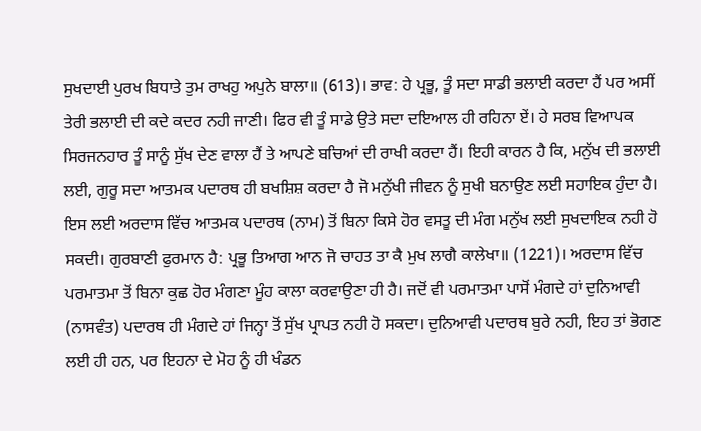ਸੁਖਦਾਈ ਪੁਰਖ ਬਿਧਾਤੇ ਤੁਮ ਰਾਖਹੁ ਅਪੁਨੇ ਬਾਲਾ॥ (613)। ਭਾਵ: ਹੇ ਪ੍ਰਭੂ, ਤੂੰ ਸਦਾ ਸਾਡੀ ਭਲਾਈ ਕਰਦਾ ਹੈਂ ਪਰ ਅਸੀਂ ਤੇਰੀ ਭਲਾਈ ਦੀ ਕਦੇ ਕਦਰ ਨਹੀ ਜਾਣੀ। ਫਿਰ ਵੀ ਤੂੰ ਸਾਡੇ ਉਤੇ ਸਦਾ ਦਇਆਲ ਹੀ ਰਹਿਨਾ ਏਂ। ਹੇ ਸਰਬ ਵਿਆਪਕ ਸਿਰਜਨਹਾਰ ਤੂੰ ਸਾਨੂੰ ਸੁੱਖ ਦੇਣ ਵਾਲਾ ਹੈਂ ਤੇ ਆਪਣੇ ਬਚਿਆਂ ਦੀ ਰਾਖੀ ਕਰਦਾ ਹੈਂ। ਇਹੀ ਕਾਰਨ ਹੈ ਕਿ, ਮਨੁੱਖ ਦੀ ਭਲਾਈ ਲਈ, ਗੁਰੂ ਸਦਾ ਆਤਮਕ ਪਦਾਰਥ ਹੀ ਬਖਸ਼ਿਸ਼ ਕਰਦਾ ਹੈ ਜੋ ਮਨੁੱਖੀ ਜੀਵਨ ਨੂੰ ਸੁਖੀ ਬਨਾਉਣ ਲਈ ਸਹਾਇਕ ਹੁੰਦਾ ਹੈ। ਇਸ ਲਈ ਅਰਦਾਸ ਵਿੱਚ ਆਤਮਕ ਪਦਾਰਥ (ਨਾਮ) ਤੋਂ ਬਿਨਾ ਕਿਸੇ ਹੋਰ ਵਸਤੂ ਦੀ ਮੰਗ ਮਨੁੱਖ ਲਈ ਸੁਖਦਾਇਕ ਨਹੀ ਹੋ ਸਕਦੀ। ਗੁਰਬਾਣੀ ਫੁਰਮਾਨ ਹੈ: ਪ੍ਰਭੂ ਤਿਆਗ ਆਨ ਜੋ ਚਾਹਤ ਤਾ ਕੈ ਮੁਖ ਲਾਗੈ ਕਾਲੇਖਾ॥ (1221)। ਅਰਦਾਸ ਵਿੱਚ ਪਰਮਾਤਮਾ ਤੋਂ ਬਿਨਾ ਕੁਛ ਹੋਰ ਮੰਗਣਾ ਮੂੰਹ ਕਾਲਾ ਕਰਵਾਉਣਾ ਹੀ ਹੈ। ਜਦੋਂ ਵੀ ਪਰਮਾਤਮਾ ਪਾਸੋਂ ਮੰਗਦੇ ਹਾਂ ਦੁਨਿਆਵੀ (ਨਾਸਵੰਤ) ਪਦਾਰਥ ਹੀ ਮੰਗਦੇ ਹਾਂ ਜਿਨ੍ਹਾ ਤੋਂ ਸੁੱਖ ਪ੍ਰਾਪਤ ਨਹੀ ਹੋ ਸਕਦਾ। ਦੁਨਿਆਵੀ ਪਦਾਰਥ ਬੁਰੇ ਨਹੀ, ਇਹ ਤਾਂ ਭੋਗਣ ਲਈ ਹੀ ਹਨ, ਪਰ ਇਹਨਾ ਦੇ ਮੋਹ ਨੂੰ ਹੀ ਖੰਡਨ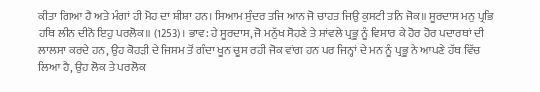ਕੀਤਾ ਗਿਆ ਹੈ ਅਤੇ ਮੰਗਾਂ ਹੀ ਮੋਹ ਦਾ ਸ਼ੀਸ਼ਾ ਹਨ। ਸਿਆਮ ਸੁੰਦਰ ਤਜਿ ਆਨ ਜੋ ਚਾਹਤ ਜਿਉ ਕੁਸਟੀ ਤਨਿ ਜੋਕ॥ ਸੂਰਦਾਸ ਮਨੁ ਪ੍ਰਭਿ ਹਥਿ ਲੀਨ ਦੀਨੋ ਇਹੁ ਪਰਲੋਕ॥ (1253)। ਭਾਵ: ਹੇ ਸੂਰਦਾਸ, ਜੋ ਮਨੁੱਖ ਸੋਹਣੇ ਤੇ ਸਾਂਵਲੇ ਪ੍ਰਭੂ ਨੂੰ ਵਿਸਾਰ ਕੇ ਹੋਰ ਹੋਰ ਪਦਾਰਥਾਂ ਦੀ ਲਾਲਸਾ ਕਰਦੇ ਹਨ, ਉਹ ਕੋਹੜੀ ਦੇ ਜਿਸਮ ਤੋਂ ਗੰਦਾ ਖੂਨ ਚੂਸ ਰਹੀ ਜੋਕ ਵਾਂਗ ਹਨ ਪਰ ਜਿਨ੍ਹਾਂ ਦੇ ਮਨ ਨੂੰ ਪ੍ਰਭੂ ਨੇ ਆਪਣੇ ਹੱਥ ਵਿੱਚ ਲਿਆ ਹੈ, ਉਹ ਲੋਕ ਤੇ ਪਰਲੋਕ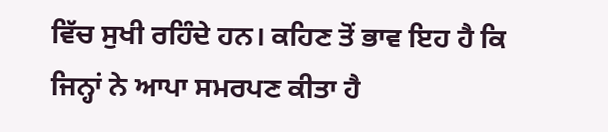ਵਿੱਚ ਸੁਖੀ ਰਹਿੰਦੇ ਹਨ। ਕਹਿਣ ਤੋਂ ਭਾਵ ਇਹ ਹੈ ਕਿ ਜਿਨ੍ਹਾਂ ਨੇ ਆਪਾ ਸਮਰਪਣ ਕੀਤਾ ਹੈ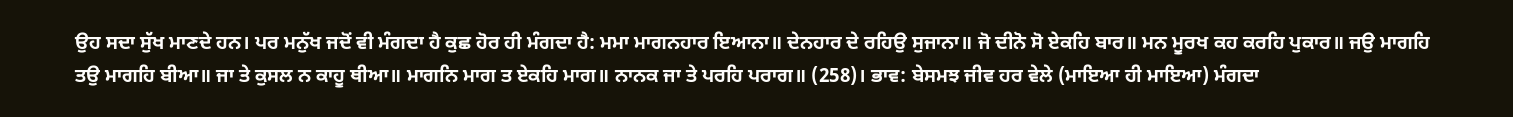ਉਹ ਸਦਾ ਸੁੱਖ ਮਾਣਦੇ ਹਨ। ਪਰ ਮਨੁੱਖ ਜਦੋਂ ਵੀ ਮੰਗਦਾ ਹੈ ਕੁਛ ਹੋਰ ਹੀ ਮੰਗਦਾ ਹੈ: ਮਮਾ ਮਾਗਨਹਾਰ ਇਆਨਾ॥ ਦੇਨਹਾਰ ਦੇ ਰਹਿਉ ਸੁਜਾਨਾ॥ ਜੋ ਦੀਨੋ ਸੋ ਏਕਹਿ ਬਾਰ॥ ਮਨ ਮੂਰਖ ਕਹ ਕਰਹਿ ਪੁਕਾਰ॥ ਜਉ ਮਾਗਹਿ ਤਉ ਮਾਗਹਿ ਬੀਆ॥ ਜਾ ਤੇ ਕੁਸਲ ਨ ਕਾਹੂ ਥੀਆ॥ ਮਾਗਨਿ ਮਾਗ ਤ ਏਕਹਿ ਮਾਗ॥ ਨਾਨਕ ਜਾ ਤੇ ਪਰਹਿ ਪਰਾਗ॥ (258)। ਭਾਵ: ਬੇਸਮਝ ਜੀਵ ਹਰ ਵੇਲੇ (ਮਾਇਆ ਹੀ ਮਾਇਆ) ਮੰਗਦਾ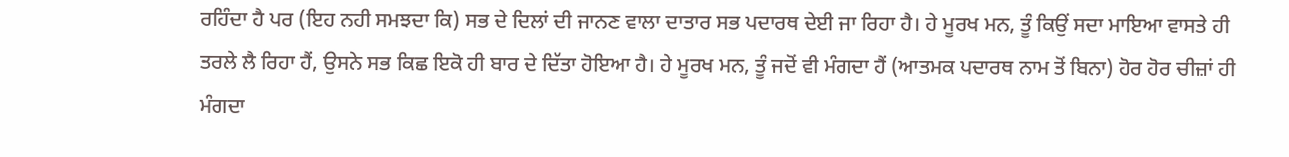ਰਹਿੰਦਾ ਹੈ ਪਰ (ਇਹ ਨਹੀ ਸਮਝਦਾ ਕਿ) ਸਭ ਦੇ ਦਿਲਾਂ ਦੀ ਜਾਨਣ ਵਾਲਾ ਦਾਤਾਰ ਸਭ ਪਦਾਰਥ ਦੇਈ ਜਾ ਰਿਹਾ ਹੈ। ਹੇ ਮੂਰਖ ਮਨ, ਤੂੰ ਕਿਉਂ ਸਦਾ ਮਾਇਆ ਵਾਸਤੇ ਹੀ ਤਰਲੇ ਲੈ ਰਿਹਾ ਹੈਂ, ਉਸਨੇ ਸਭ ਕਿਛ ਇਕੋ ਹੀ ਬਾਰ ਦੇ ਦਿੱਤਾ ਹੋਇਆ ਹੈ। ਹੇ ਮੂਰਖ ਮਨ, ਤੂੰ ਜਦੋਂ ਵੀ ਮੰਗਦਾ ਹੈਂ (ਆਤਮਕ ਪਦਾਰਥ ਨਾਮ ਤੋਂ ਬਿਨਾ) ਹੋਰ ਹੋਰ ਚੀਜ਼ਾਂ ਹੀ ਮੰਗਦਾ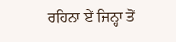ਰਹਿਨਾ ਏਂ ਜਿਨ੍ਹਾ ਤੋਂ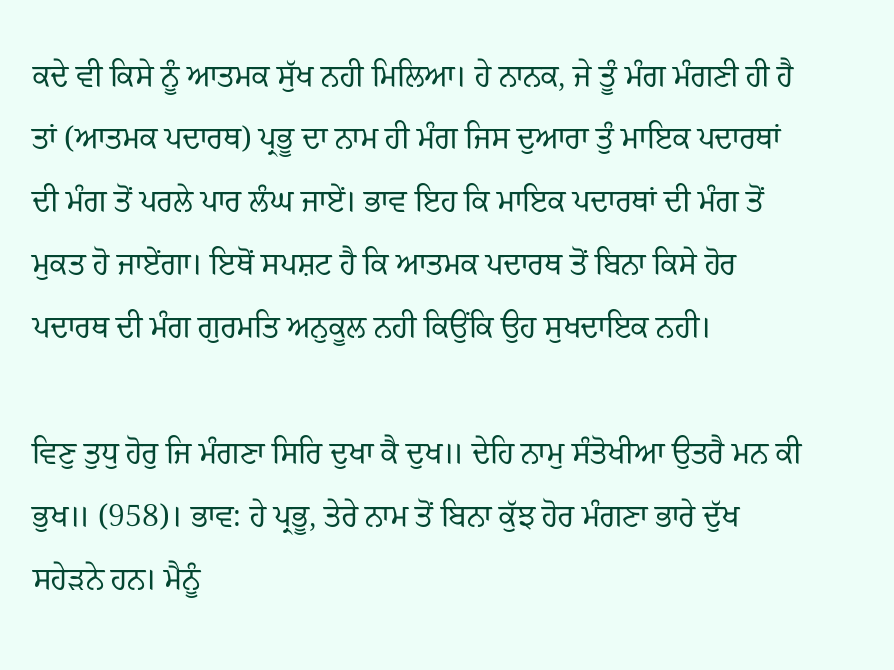ਕਦੇ ਵੀ ਕਿਸੇ ਨੂੰ ਆਤਮਕ ਸੁੱਖ ਨਹੀ ਮਿਲਿਆ। ਹੇ ਨਾਨਕ, ਜੇ ਤੂੰ ਮੰਗ ਮੰਗਣੀ ਹੀ ਹੈ ਤਾਂ (ਆਤਮਕ ਪਦਾਰਥ) ਪ੍ਰਭੂ ਦਾ ਨਾਮ ਹੀ ਮੰਗ ਜਿਸ ਦੁਆਰਾ ਤੁੰ ਮਾਇਕ ਪਦਾਰਥਾਂ ਦੀ ਮੰਗ ਤੋਂ ਪਰਲੇ ਪਾਰ ਲੰਘ ਜਾਏਂ। ਭਾਵ ਇਹ ਕਿ ਮਾਇਕ ਪਦਾਰਥਾਂ ਦੀ ਮੰਗ ਤੋਂ ਮੁਕਤ ਹੋ ਜਾਏਂਗਾ। ਇਥੋਂ ਸਪਸ਼ਟ ਹੈ ਕਿ ਆਤਮਕ ਪਦਾਰਥ ਤੋਂ ਬਿਨਾ ਕਿਸੇ ਹੋਰ ਪਦਾਰਥ ਦੀ ਮੰਗ ਗੁਰਮਤਿ ਅਨੁਕੂਲ ਨਹੀ ਕਿਉਂਕਿ ਉਹ ਸੁਖਦਾਇਕ ਨਹੀ।

ਵਿਣੁ ਤੁਧੁ ਹੋਰੁ ਜਿ ਮੰਗਣਾ ਸਿਰਿ ਦੁਖਾ ਕੈ ਦੁਖ॥ ਦੇਹਿ ਨਾਮੁ ਸੰਤੋਖੀਆ ਉਤਰੈ ਮਨ ਕੀ ਭੁਖ॥ (958)। ਭਾਵ: ਹੇ ਪ੍ਰਭੂ, ਤੇਰੇ ਨਾਮ ਤੋਂ ਬਿਨਾ ਕੁੱਝ ਹੋਰ ਮੰਗਣਾ ਭਾਰੇ ਦੁੱਖ ਸਹੇੜਨੇ ਹਨ। ਮੈਨੂੰ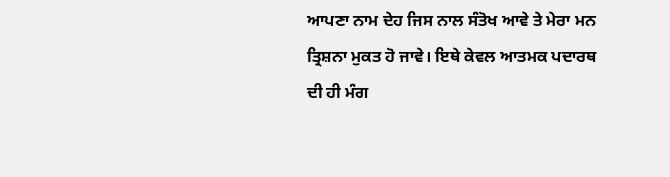ਆਪਣਾ ਨਾਮ ਦੇਹ ਜਿਸ ਨਾਲ ਸੰਤੋਖ ਆਵੇ ਤੇ ਮੇਰਾ ਮਨ ਤ੍ਰਿਸ਼ਨਾ ਮੁਕਤ ਹੋ ਜਾਵੇ। ਇਥੇ ਕੇਵਲ ਆਤਮਕ ਪਦਾਰਥ ਦੀ ਹੀ ਮੰਗ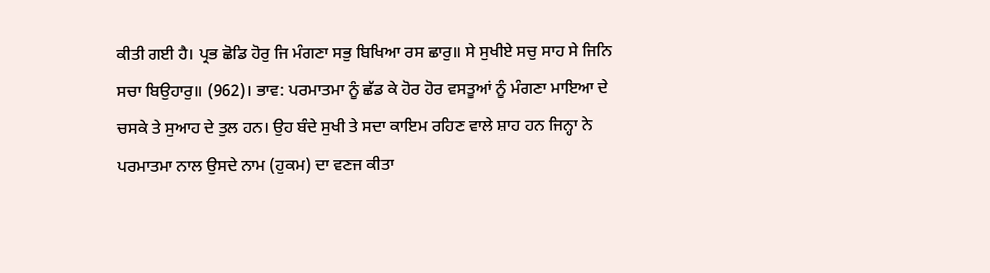ਕੀਤੀ ਗਈ ਹੈ। ਪ੍ਰਭ ਛੋਡਿ ਹੋਰੁ ਜਿ ਮੰਗਣਾ ਸਭੁ ਬਿਖਿਆ ਰਸ ਛਾਰੁ॥ ਸੇ ਸੁਖੀਏ ਸਚੁ ਸਾਹ ਸੇ ਜਿਨਿ ਸਚਾ ਬਿਉਹਾਰੁ॥ (962)। ਭਾਵ: ਪਰਮਾਤਮਾ ਨੂੰ ਛੱਡ ਕੇ ਹੋਰ ਹੋਰ ਵਸਤੂਆਂ ਨੂੰ ਮੰਗਣਾ ਮਾਇਆ ਦੇ ਚਸਕੇ ਤੇ ਸੁਆਹ ਦੇ ਤੁਲ ਹਨ। ਉਹ ਬੰਦੇ ਸੁਖੀ ਤੇ ਸਦਾ ਕਾਇਮ ਰਹਿਣ ਵਾਲੇ ਸ਼ਾਹ ਹਨ ਜਿਨ੍ਹਾ ਨੇ ਪਰਮਾਤਮਾ ਨਾਲ ਉਸਦੇ ਨਾਮ (ਹੁਕਮ) ਦਾ ਵਣਜ ਕੀਤਾ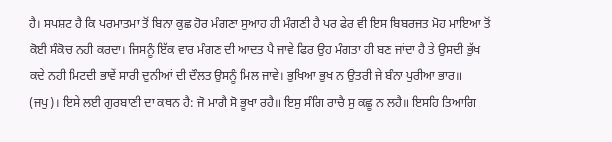ਹੈ। ਸਪਸ਼ਟ ਹੈ ਕਿ ਪਰਮਾਤਮਾ ਤੋਂ ਬਿਨਾ ਕੁਛ ਹੋਰ ਮੰਗਣਾ ਸੁਆਹ ਹੀ ਮੰਗਣੀ ਹੈ ਪਰ ਫੇਰ ਵੀ ਇਸ ਬਿਬਰਜਤ ਮੋਹ ਮਾਇਆ ਤੋਂ ਕੋਈ ਸੰਕੋਚ ਨਹੀ ਕਰਦਾ। ਜਿਸਨੂੰ ਇੱਕ ਵਾਰ ਮੰਗਣ ਦੀ ਆਦਤ ਪੈ ਜਾਵੇ ਫਿਰ ਉਹ ਮੰਗਤਾ ਹੀ ਬਣ ਜਾਂਦਾ ਹੈ ਤੇ ਉਸਦੀ ਭੁੱਖ ਕਦੇ ਨਹੀ ਮਿਟਦੀ ਭਾਵੇਂ ਸਾਰੀ ਦੁਨੀਆਂ ਦੀ ਦੌਲਤ ਉਸਨੂੰ ਮਿਲ ਜਾਵੇ। ਭੁਖਿਆ ਭੁਖ ਨ ਉਤਰੀ ਜੇ ਬੰਨਾ ਪੁਰੀਆ ਭਾਰ॥ (ਜਪੁ)। ਇਸੇ ਲਈ ਗੁਰਬਾਣੀ ਦਾ ਕਥਨ ਹੈ: ਜੋ ਮਾਗੈ ਸੋ ਭੂਖਾ ਰਹੈ॥ ਇਸੁ ਸੰਗਿ ਰਾਚੈ ਸੁ ਕਛੂ ਨ ਲਹੈ॥ ਇਸਹਿ ਤਿਆਗਿ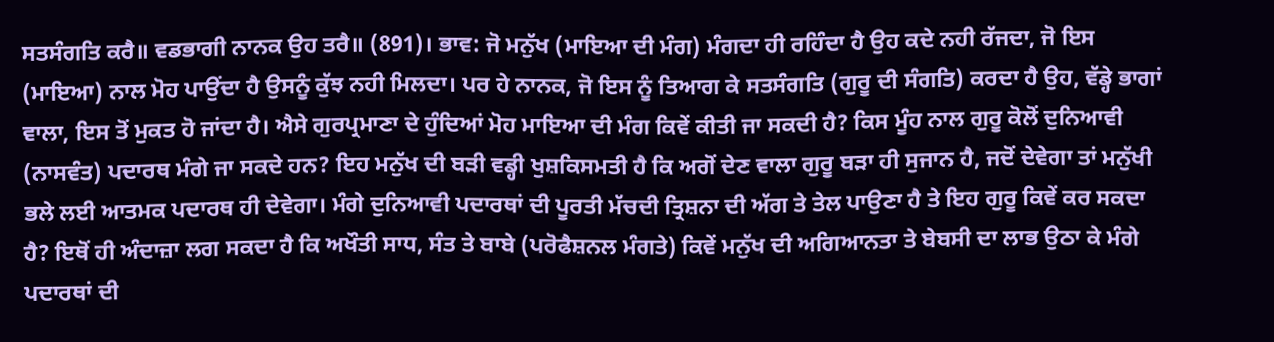ਸਤਸੰਗਤਿ ਕਰੈ॥ ਵਡਭਾਗੀ ਨਾਨਕ ਉਹ ਤਰੈ॥ (891)। ਭਾਵ: ਜੋ ਮਨੁੱਖ (ਮਾਇਆ ਦੀ ਮੰਗ) ਮੰਗਦਾ ਹੀ ਰਹਿੰਦਾ ਹੈ ਉਹ ਕਦੇ ਨਹੀ ਰੱਜਦਾ, ਜੋ ਇਸ (ਮਾਇਆ) ਨਾਲ ਮੋਹ ਪਾਉਂਦਾ ਹੈ ਉਸਨੂੰ ਕੁੱਝ ਨਹੀ ਮਿਲਦਾ। ਪਰ ਹੇ ਨਾਨਕ, ਜੋ ਇਸ ਨੂੰ ਤਿਆਗ ਕੇ ਸਤਸੰਗਤਿ (ਗੁਰੂ ਦੀ ਸੰਗਤਿ) ਕਰਦਾ ਹੈ ਉਹ, ਵੱਡ੍ਹੇ ਭਾਗਾਂ ਵਾਲਾ, ਇਸ ਤੋਂ ਮੁਕਤ ਹੋ ਜਾਂਦਾ ਹੈ। ਐਸੇ ਗੁਰਪ੍ਰਮਾਣਾ ਦੇ ਹੁੰਦਿਆਂ ਮੋਹ ਮਾਇਆ ਦੀ ਮੰਗ ਕਿਵੇਂ ਕੀਤੀ ਜਾ ਸਕਦੀ ਹੈ? ਕਿਸ ਮੂੰਹ ਨਾਲ ਗੁਰੂ ਕੋਲੋਂ ਦੁਨਿਆਵੀ (ਨਾਸਵੰਤ) ਪਦਾਰਥ ਮੰਗੇ ਜਾ ਸਕਦੇ ਹਨ? ਇਹ ਮਨੁੱਖ ਦੀ ਬੜੀ ਵਡ੍ਹੀ ਖੁਸ਼ਕਿਸਮਤੀ ਹੈ ਕਿ ਅਗੋਂ ਦੇਣ ਵਾਲਾ ਗੁਰੂ ਬੜਾ ਹੀ ਸੁਜਾਨ ਹੈ, ਜਦੋਂ ਦੇਵੇਗਾ ਤਾਂ ਮਨੁੱਖੀ ਭਲੇ ਲਈ ਆਤਮਕ ਪਦਾਰਥ ਹੀ ਦੇਵੇਗਾ। ਮੰਗੇ ਦੁਨਿਆਵੀ ਪਦਾਰਥਾਂ ਦੀ ਪੂਰਤੀ ਮੱਚਦੀ ਤ੍ਰਿਸ਼ਨਾ ਦੀ ਅੱਗ ਤੇ ਤੇਲ ਪਾਉਣਾ ਹੈ ਤੇ ਇਹ ਗੁਰੂ ਕਿਵੇਂ ਕਰ ਸਕਦਾ ਹੈ? ਇਥੋਂ ਹੀ ਅੰਦਾਜ਼ਾ ਲਗ ਸਕਦਾ ਹੈ ਕਿ ਅਖੌਤੀ ਸਾਧ, ਸੰਤ ਤੇ ਬਾਬੇ (ਪਰੋਫੈਸ਼ਨਲ ਮੰਗਤੇ) ਕਿਵੇਂ ਮਨੁੱਖ ਦੀ ਅਗਿਆਨਤਾ ਤੇ ਬੇਬਸੀ ਦਾ ਲਾਭ ਉਠਾ ਕੇ ਮੰਗੇ ਪਦਾਰਥਾਂ ਦੀ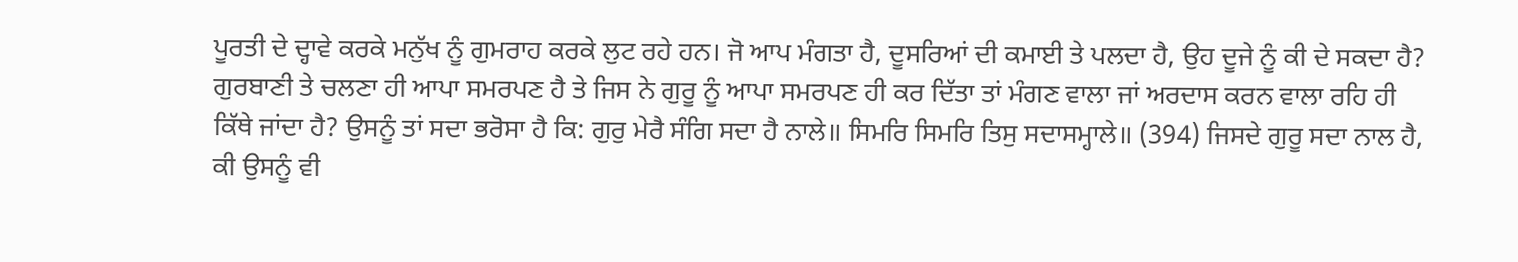ਪੂਰਤੀ ਦੇ ਦ੍ਹਾਵੇ ਕਰਕੇ ਮਨੁੱਖ ਨੂੰ ਗੁਮਰਾਹ ਕਰਕੇ ਲੁਟ ਰਹੇ ਹਨ। ਜੋ ਆਪ ਮੰਗਤਾ ਹੈ, ਦੂਸਰਿਆਂ ਦੀ ਕਮਾਈ ਤੇ ਪਲਦਾ ਹੈ, ਉਹ ਦੂਜੇ ਨੂੰ ਕੀ ਦੇ ਸਕਦਾ ਹੈ? ਗੁਰਬਾਣੀ ਤੇ ਚਲਣਾ ਹੀ ਆਪਾ ਸਮਰਪਣ ਹੈ ਤੇ ਜਿਸ ਨੇ ਗੁਰੂ ਨੂੰ ਆਪਾ ਸਮਰਪਣ ਹੀ ਕਰ ਦਿੱਤਾ ਤਾਂ ਮੰਗਣ ਵਾਲਾ ਜਾਂ ਅਰਦਾਸ ਕਰਨ ਵਾਲਾ ਰਹਿ ਹੀ ਕਿੱਥੇ ਜਾਂਦਾ ਹੈ? ਉਸਨੂੰ ਤਾਂ ਸਦਾ ਭਰੋਸਾ ਹੈ ਕਿ: ਗੁਰੁ ਮੇਰੈ ਸੰਗਿ ਸਦਾ ਹੈ ਨਾਲੇ॥ ਸਿਮਰਿ ਸਿਮਰਿ ਤਿਸੁ ਸਦਾਸਮ੍ਹਾਲੇ॥ (394) ਜਿਸਦੇ ਗੁਰੂ ਸਦਾ ਨਾਲ ਹੈ, ਕੀ ਉਸਨੂੰ ਵੀ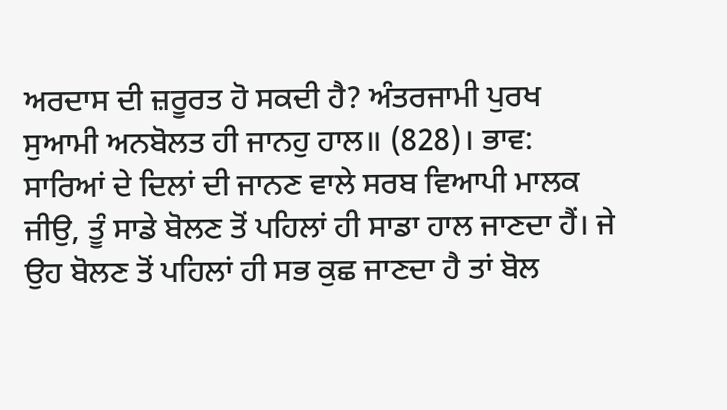ਅਰਦਾਸ ਦੀ ਜ਼ਰੂਰਤ ਹੋ ਸਕਦੀ ਹੈ? ਅੰਤਰਜਾਮੀ ਪੁਰਖ ਸੁਆਮੀ ਅਨਬੋਲਤ ਹੀ ਜਾਨਹੁ ਹਾਲ॥ (828)। ਭਾਵ: ਸਾਰਿਆਂ ਦੇ ਦਿਲਾਂ ਦੀ ਜਾਨਣ ਵਾਲੇ ਸਰਬ ਵਿਆਪੀ ਮਾਲਕ ਜੀਉ, ਤੂੰ ਸਾਡੇ ਬੋਲਣ ਤੋਂ ਪਹਿਲਾਂ ਹੀ ਸਾਡਾ ਹਾਲ ਜਾਣਦਾ ਹੈਂ। ਜੇ ਉਹ ਬੋਲਣ ਤੋਂ ਪਹਿਲਾਂ ਹੀ ਸਭ ਕੁਛ ਜਾਣਦਾ ਹੈ ਤਾਂ ਬੋਲ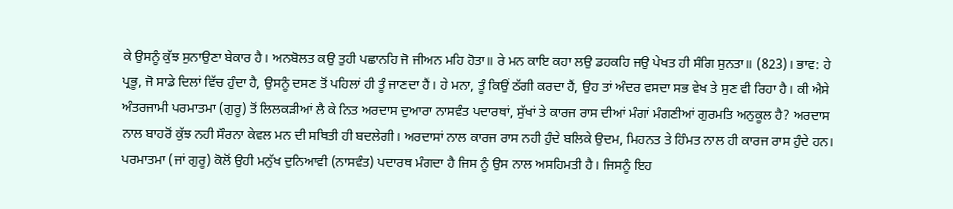ਕੇ ਉਸਨੂੰ ਕੁੱਝ ਸੁਨਾਉਣਾ ਬੇਕਾਰ ਹੈ। ਅਨਬੋਲਤ ਕਉ ਤੁਹੀ ਪਛਾਨਹਿ ਜੋ ਜੀਅਨ ਮਹਿ ਹੋਤਾ॥ ਰੇ ਮਨ ਕਾਇ ਕਹਾ ਲਉ ਡਹਕਹਿ ਜਉ ਪੇਖਤ ਹੀ ਸੰਗਿ ਸੁਨਤਾ॥ (823)। ਭਾਵ: ਹੇ ਪ੍ਰਭੂ, ਜੋ ਸਾਡੇ ਦਿਲਾਂ ਵਿੱਚ ਹੁੰਦਾ ਹੈ, ਉਸਨੂੰ ਦਸਣ ਤੋਂ ਪਹਿਲਾਂ ਹੀ ਤੂੰ ਜਾਣਦਾ ਹੈਂ। ਹੇ ਮਨਾ, ਤੂੰ ਕਿਉਂ ਠੱਗੀ ਕਰਦਾ ਹੈਂ, ਉਹ ਤਾਂ ਅੰਦਰ ਵਸਦਾ ਸਭ ਵੇਖ ਤੇ ਸੁਣ ਵੀ ਰਿਹਾ ਹੈ। ਕੀ ਐਸੇ ਅੰਤਰਜਾਮੀ ਪਰਮਾਤਮਾ (ਗੁਰੂ) ਤੋਂ ਲਿਲਕੜੀਆਂ ਲੈ ਕੇ ਨਿਤ ਅਰਦਾਸ ਦੁਆਰਾ ਨਾਸਵੰਤ ਪਦਾਰਥਾਂ, ਸੁੱਖਾਂ ਤੇ ਕਾਰਜ ਰਾਸ ਦੀਆਂ ਮੰਗਾਂ ਮੰਗਣੀਆਂ ਗੁਰਮਤਿ ਅਨੁਕੂਲ ਹੈ? ਅਰਦਾਸ ਨਾਲ ਬਾਹਰੋਂ ਕੁੱਝ ਨਹੀ ਸੌਰਨਾ ਕੇਵਲ ਮਨ ਦੀ ਸਥਿਤੀ ਹੀ ਬਦਲੇਗੀ। ਅਰਦਾਸਾਂ ਨਾਲ ਕਾਰਜ ਰਾਸ ਨਹੀ ਹੁੰਦੇ ਬਲਿਕੇ ਉਦਮ, ਮਿਹਨਤ ਤੇ ਹਿੰਮਤ ਨਾਲ ਹੀ ਕਾਰਜ ਰਾਸ ਹੁੰਦੇ ਹਨ। ਪਰਮਾਤਮਾ (ਜਾਂ ਗੁਰੂ) ਕੋਲੋਂ ਉਹੀ ਮਨੁੱਖ ਦੁਨਿਆਵੀ (ਨਾਸਵੰਤ) ਪਦਾਰਥ ਮੰਗਦਾ ਹੈ ਜਿਸ ਨੂੰ ਉਸ ਨਾਲ ਅਸਹਿਮਤੀ ਹੈ। ਜਿਸਨੂੰ ਇਹ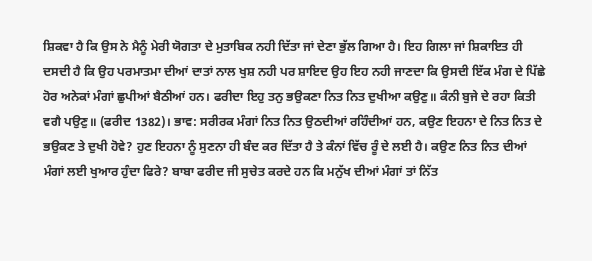ਸ਼ਿਕਵਾ ਹੈ ਕਿ ਉਸ ਨੇ ਮੈਨੂੰ ਮੇਰੀ ਯੋਗਤਾ ਦੇ ਮੁਤਾਬਿਕ ਨਹੀ ਦਿੱਤਾ ਜਾਂ ਦੇਣਾ ਭੁੱਲ ਗਿਆ ਹੈ। ਇਹ ਗਿਲਾ ਜਾਂ ਸ਼ਿਕਾਇਤ ਹੀ ਦਸਦੀ ਹੈ ਕਿ ਉਹ ਪਰਮਾਤਮਾ ਦੀਆਂ ਦਾਤਾਂ ਨਾਲ ਖੁਸ਼ ਨਹੀ ਪਰ ਸ਼ਾਇਦ ਉਹ ਇਹ ਨਹੀ ਜਾਣਦਾ ਕਿ ਉਸਦੀ ਇੱਕ ਮੰਗ ਦੇ ਪਿੱਛੇ ਹੋਰ ਅਨੇਕਾਂ ਮੰਗਾਂ ਛੁਪੀਆਂ ਬੈਠੀਆਂ ਹਨ। ਫਰੀਦਾ ਇਹੁ ਤਨੁ ਭਉਕਣਾ ਨਿਤ ਨਿਤ ਦੁਖੀਆ ਕਉਣੁ॥ ਕੰਨੀ ਬੁਜੇ ਦੇ ਰਹਾ ਕਿਤੀ ਵਗੈ ਪਉਣੁ॥ (ਫਰੀਦ 1382)। ਭਾਵ: ਸਰੀਰਕ ਮੰਗਾਂ ਨਿਤ ਨਿਤ ਉਠਦੀਆਂ ਰਹਿੰਦੀਆਂ ਹਨ, ਕਉਣ ਇਹਨਾ ਦੇ ਨਿਤ ਨਿਤ ਦੇ ਭਉਕਣ ਤੇ ਦੁਖੀ ਹੋਵੇ? ਹੁਣ ਇਹਨਾ ਨੂੰ ਸੁਣਨਾ ਹੀ ਬੰਦ ਕਰ ਦਿੱਤਾ ਹੈ ਤੇ ਕੰਨਾਂ ਵਿੱਚ ਰੂੰ ਦੇ ਲਈ ਹੈ। ਕਉਣ ਨਿਤ ਨਿਤ ਦੀਆਂ ਮੰਗਾਂ ਲਈ ਖੁਆਰ ਹੁੰਦਾ ਫਿਰੇ? ਬਾਬਾ ਫਰੀਦ ਜੀ ਸੁਚੇਤ ਕਰਦੇ ਹਨ ਕਿ ਮਨੁੱਖ ਦੀਆਂ ਮੰਗਾਂ ਤਾਂ ਨਿੱਤ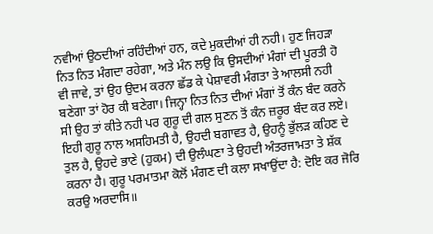ਨਵੀਆਂ ਉਠਦੀਆਂ ਰਹਿੰਦੀਆਂ ਹਨ, ਕਦੇ ਮੁਕਦੀਆਂ ਹੀ ਨਹੀ। ਹੁਣ ਜਿਹੜਾ ਨਿਤ ਨਿਤ ਮੰਗਦਾ ਰਹੇਗਾ, ਅਤੇ ਮੰਨ ਲਉ ਕਿ ਉਸਦੀਆਂ ਮੰਗਾਂ ਦੀ ਪੂਰਤੀ ਹੋ ਵੀ ਜਾਵੇ, ਤਾਂ ਉਹ ਉਦਮ ਕਰਨਾ ਛੱਡ ਕੇ ਪੇਸ਼ਾਵਰੀ ਮੰਗਤਾ ਤੇ ਆਲਸੀ ਨਹੀ ਬਣੇਗਾ ਤਾਂ ਹੋਰ ਕੀ ਬਣੇਗਾ। ਜਿਨ੍ਹਾ ਨਿਤ ਨਿਤ ਦੀਆਂ ਮੰਗਾਂ ਤੋਂ ਕੰਨ ਬੰਦ ਕਰਨੇ ਸੀ ਉਹ ਤਾਂ ਕੀਤੇ ਨਹੀ ਪਰ ਗੁਰੂ ਦੀ ਗਲ ਸੁਣਨ ਤੋਂ ਕੰਨ ਜ਼ਰੂਰ ਬੰਦ ਕਰ ਲਏ। ਇਹੀ ਗੁਰੂ ਨਾਲ ਅਸਹਿਮਤੀ ਹੈ, ਉਹਦੀ ਬਗਾਵਤ ਹੈ, ਉਹਨੂੰ ਭੁੱਲੜ ਕਹਿਣ ਦੇ ਤੁਲ ਹੈ, ਉਹਦੇ ਭਾਣੇ (ਹੁਕਮ) ਦੀ ਉਲੰਘਣਾ ਤੇ ਉਹਦੀ ਅੰਤਰਜਾਮਤਾ ਤੇ ਸ਼ੱਕ ਕਰਨਾ ਹੈ। ਗੁਰੂ ਪਰਮਾਤਮਾ ਕੋਲੋਂ ਮੰਗਣ ਦੀ ਕਲਾ ਸਖਾਉਂਦਾ ਹੈ: ਦੋਇ ਕਰ ਜੋਰਿ ਕਰਉ ਅਰਦਾਸਿ॥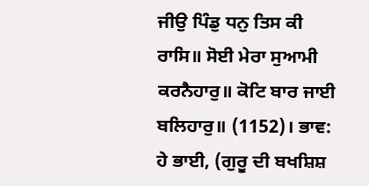ਜੀਉ ਪਿੰਡੁ ਧਨੁ ਤਿਸ ਕੀ ਰਾਸਿ॥ ਸੋਈ ਮੇਰਾ ਸੁਆਮੀ ਕਰਨੈਹਾਰੁ॥ ਕੋਟਿ ਬਾਰ ਜਾਈ ਬਲਿਹਾਰੁ॥ (1152)। ਭਾਵ: ਹੇ ਭਾਈ, (ਗੁਰੂ ਦੀ ਬਖਸ਼ਿਸ਼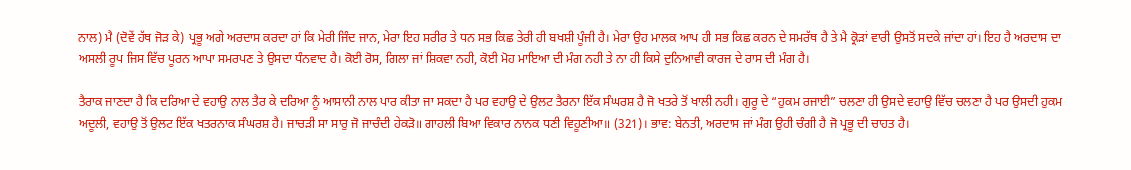ਨਾਲ) ਮੈ (ਦੋਵੇਂ ਹੱਥ ਜੋੜ ਕੇ) ਪ੍ਰਭੂ ਅਗੇ ਅਰਦਾਸ ਕਰਦਾ ਹਾਂ ਕਿ ਮੇਰੀ ਜਿੰਦ ਜਾਨ, ਮੇਰਾ ਇਹ ਸਰੀਰ ਤੇ ਧਨ ਸਭ ਕਿਛ ਤੇਰੀ ਹੀ ਬਖਸ਼ੀ ਪੂੰਜੀ ਹੈ। ਮੇਰਾ ਉਹ ਮਾਲਕ ਆਪ ਹੀ ਸਭ ਕਿਛ ਕਰਨ ਦੇ ਸਮਰੱਥ ਹੈ ਤੇ ਮੈ ਕ੍ਰੋੜਾਂ ਵਾਰੀ ਉਸਤੋਂ ਸਦਕੇ ਜਾਂਦਾ ਹਾਂ। ਇਹ ਹੈ ਅਰਦਾਸ ਦਾ ਅਸਲੀ ਰੂਪ ਜਿਸ ਵਿੱਚ ਪੂਰਨ ਆਪਾ ਸਮਰਪਣ ਤੇ ਉਸਦਾ ਧੰਨਵਾਦ ਹੈ। ਕੋਈ ਰੋਸ, ਗਿਲਾ ਜਾਂ ਸ਼ਿਕਵਾ ਨਹੀ, ਕੋਈ ਮੋਹ ਮਾਇਆ ਦੀ ਮੰਗ ਨਹੀ ਤੇ ਨਾ ਹੀ ਕਿਸੇ ਦੁਨਿਆਵੀ ਕਾਰਜ ਦੇ ਰਾਸ ਦੀ ਮੰਗ ਹੈ।

ਤੈਰਾਕ ਜਾਣਦਾ ਹੈ ਕਿ ਦਰਿਆ ਦੇ ਵਹਾਉ ਨਾਲ ਤੈਰ ਕੇ ਦਰਿਆ ਨੂੰ ਆਸਾਨੀ ਨਾਲ ਪਾਰ ਕੀਤਾ ਜਾ ਸਕਦਾ ਹੈ ਪਰ ਵਹਾਉ ਦੇ ਉਲਟ ਤੈਰਨਾ ਇੱਕ ਸੰਘਰਸ਼ ਹੈ ਜੋ ਖਤਰੇ ਤੋਂ ਖਾਲੀ ਨਹੀ। ਗੁਰੂ ਦੇ “ਹੁਕਮ ਰਜਾਈ” ਚਲਣਾ ਹੀ ਉਸਦੇ ਵਹਾਉ ਵਿੱਚ ਚਲਣਾ ਹੈ ਪਰ ਉਸਦੀ ਹੁਕਮ ਅਦੂਲੀ, ਵਹਾਉ ਤੋਂ ਉਲਟ ਇੱਕ ਖਤਰਨਾਕ ਸੰਘਰਸ਼ ਹੈ। ਜਾਚੜੀ ਸਾ ਸਾਰੁ ਜੋ ਜਾਚੰਦੀ ਹੇਕੜੋ॥ ਗਾਹਲੀ ਬਿਆ ਵਿਕਾਰ ਨਾਨਕ ਧਣੀ ਵਿਹੂਣੀਆ॥ (321)। ਭਾਵ: ਬੇਨਤੀ, ਅਰਦਾਸ ਜਾਂ ਮੰਗ ਉਹੀ ਚੰਗੀ ਹੈ ਜੋ ਪ੍ਰਭੂ ਦੀ ਚਾਹਤ ਹੈ।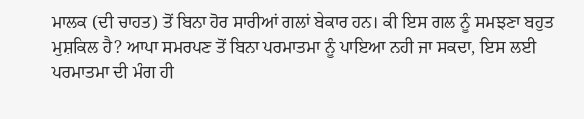ਮਾਲਕ (ਦੀ ਚਾਹਤ) ਤੋਂ ਬਿਨਾ ਹੋਰ ਸਾਰੀਆਂ ਗਲਾਂ ਬੇਕਾਰ ਹਨ। ਕੀ ਇਸ ਗਲ ਨੂੰ ਸਮਝਣਾ ਬਹੁਤ ਮੁਸ਼ਕਿਲ ਹੈ? ਆਪਾ ਸਮਰਪਣ ਤੋਂ ਬਿਨਾ ਪਰਮਾਤਮਾ ਨੂੰ ਪਾਇਆ ਨਹੀ ਜਾ ਸਕਦਾ, ਇਸ ਲਈ ਪਰਮਾਤਮਾ ਦੀ ਮੰਗ ਹੀ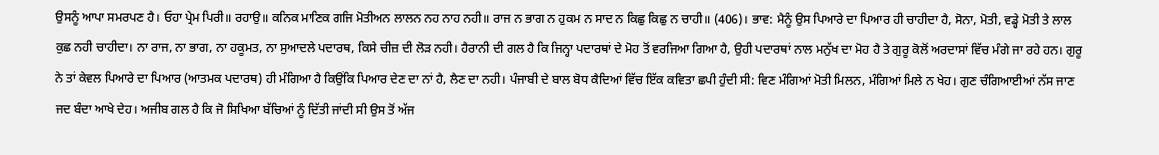ਉਸਨੂੰ ਆਪਾ ਸਮਰਪਣ ਹੈ। ਓਹਾ ਪ੍ਰੇਮ ਪਿਰੀ॥ ਰਹਾਉ॥ ਕਨਿਕ ਮਾਣਿਕ ਗਜਿ ਮੋਤੀਅਨ ਲਾਲਨ ਨਹ ਨਾਹ ਨਹੀ॥ ਰਾਜ ਨ ਭਾਗ ਨ ਹੁਕਮ ਨ ਸਾਦ ਨ ਕਿਛੁ ਕਿਛੁ ਨ ਚਾਹੀ॥ (406)। ਭਾਵ: ਮੈਨੂੰ ਉਸ ਪਿਆਰੇ ਦਾ ਪਿਆਰ ਹੀ ਚਾਹੀਦਾ ਹੈ, ਸੋਨਾ, ਮੋਤੀ, ਵਡ੍ਹੇ ਮੋਤੀ ਤੇ ਲਾਲ ਕੁਛ ਨਹੀ ਚਾਹੀਦਾ। ਨਾ ਰਾਜ, ਨਾ ਭਾਗ, ਨਾ ਹਕੂਮਤ, ਨਾ ਸੁਆਦਲੇ ਪਦਾਰਥ, ਕਿਸੇ ਚੀਜ਼ ਦੀ ਲੋੜ ਨਹੀ। ਹੈਰਾਨੀ ਦੀ ਗਲ ਹੈ ਕਿ ਜਿਨ੍ਹਾ ਪਦਾਰਥਾਂ ਦੇ ਮੋਹ ਤੋਂ ਵਰਜਿਆ ਗਿਆ ਹੈ, ਉਹੀ ਪਦਾਰਥਾਂ ਨਾਲ ਮਨੁੱਖ ਦਾ ਮੋਹ ਹੈ ਤੇ ਗੁਰੂ ਕੋਲੋਂ ਅਰਦਾਸਾਂ ਵਿੱਚ ਮੰਗੇ ਜਾ ਰਹੇ ਹਨ। ਗੁਰੂ ਨੇ ਤਾਂ ਕੇਵਲ ਪਿਆਰੇ ਦਾ ਪਿਆਰ (ਆਤਮਕ ਪਦਾਰਥ) ਹੀ ਮੰਗਿਆ ਹੈ ਕਿਉਂਕਿ ਪਿਆਰ ਦੇਣ ਦਾ ਨਾਂ ਹੈ, ਲੈਣ ਦਾ ਨਹੀ। ਪੰਜਾਬੀ ਦੇ ਬਾਲ ਬੋਧ ਕੈਦਿਆਂ ਵਿੱਚ ਇੱਕ ਕਵਿਤਾ ਛਪੀ ਹੁੰਦੀ ਸੀ: ਵਿਣ ਮੰਗਿਆਂ ਮੋਤੀ ਮਿਲਨ, ਮੰਗਿਆਂ ਮਿਲੇ ਨ ਖੇਹ। ਗੁਣ ਚੰਗਿਆਈਆਂ ਨੱਸ ਜਾਣ ਜਦ ਬੰਦਾ ਆਖੇ ਦੇਹ। ਅਜੀਬ ਗਲ ਹੈ ਕਿ ਜੋ ਸਿਖਿਆ ਬੱਚਿਆਂ ਨੂੰ ਦਿੱਤੀ ਜਾਂਦੀ ਸੀ ਉਸ ਤੋਂ ਅੱਜ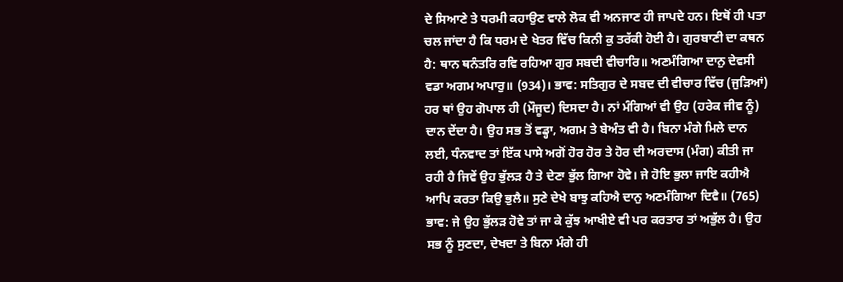ਦੇ ਸਿਆਣੇ ਤੇ ਧਰਮੀ ਕਹਾਉਣ ਵਾਲੇ ਲੋਕ ਵੀ ਅਨਜਾਣ ਹੀ ਜਾਪਦੇ ਹਨ। ਇਥੋਂ ਹੀ ਪਤਾ ਚਲ ਜਾਂਦਾ ਹੈ ਕਿ ਧਰਮ ਦੇ ਖੇਤਰ ਵਿੱਚ ਕਿਨੀ ਕੁ ਤਰੱਕੀ ਹੋਈ ਹੈ। ਗੁਰਬਾਣੀ ਦਾ ਕਥਨ ਹੈ: ਥਾਨ ਥਨੰਤਰਿ ਰਵਿ ਰਹਿਆ ਗੁਰ ਸਬਦੀ ਵੀਚਾਰਿ॥ ਅਣਮੰਗਿਆ ਦਾਨੁ ਦੇਵਸੀ ਵਡਾ ਅਗਮ ਅਪਾਰੁ॥ (934)। ਭਾਵ: ਸਤਿਗੁਰ ਦੇ ਸਬਦ ਦੀ ਵੀਚਾਰ ਵਿੱਚ (ਜੁੜਿਆਂ) ਹਰ ਥਾਂ ਉਹ ਗੋਪਾਲ ਹੀ (ਮੌਜੂਦ) ਦਿਸਦਾ ਹੈ। ਨਾਂ ਮੰਗਿਆਂ ਵੀ ਉਹ (ਹਰੇਕ ਜੀਵ ਨੂੰ) ਦਾਨ ਦੇਂਦਾ ਹੈ। ਉਹ ਸਭ ਤੋਂ ਵਡ੍ਹਾ, ਅਗਮ ਤੇ ਬੇਅੰਤ ਵੀ ਹੈ। ਬਿਨਾ ਮੰਗੇ ਮਿਲੇ ਦਾਨ ਲਈ, ਧੰਨਵਾਦ ਤਾਂ ਇੱਕ ਪਾਸੇ ਅਗੋਂ ਹੋਰ ਹੋਰ ਤੇ ਹੋਰ ਦੀ ਅਰਦਾਸ (ਮੰਗ) ਕੀਤੀ ਜਾ ਰਹੀ ਹੈ ਜਿਵੇਂ ਉਹ ਭੁੱਲੜ ਹੈ ਤੇ ਦੇਣਾ ਭੁੱਲ ਗਿਆ ਹੋਵੇ। ਜੇ ਹੋਇ ਭੁਲਾ ਜਾਇ ਕਹੀਐ ਆਪਿ ਕਰਤਾ ਕਿਉ ਭੁਲੈ॥ ਸੁਣੇ ਦੇਖੇ ਬਾਝੁ ਕਹਿਐ ਦਾਨੁ ਅਣਮੰਗਿਆ ਦਿਵੈ॥ (765) ਭਾਵ: ਜੇ ਉਹ ਭੁੱਲੜ ਹੋਵੇ ਤਾਂ ਜਾ ਕੇ ਕੁੱਝ ਆਖੀਏ ਵੀ ਪਰ ਕਰਤਾਰ ਤਾਂ ਅਭੁੱਲ ਹੈ। ਉਹ ਸਭ ਨੂੰ ਸੁਣਦਾ, ਦੇਖਦਾ ਤੇ ਬਿਨਾ ਮੰਗੇ ਹੀ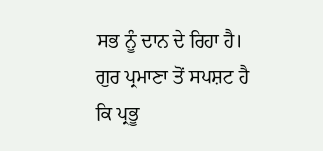ਸਭ ਨੂੰ ਦਾਨ ਦੇ ਰਿਹਾ ਹੈ। ਗੁਰ ਪ੍ਰਮਾਣਾ ਤੋਂ ਸਪਸ਼ਟ ਹੈ ਕਿ ਪ੍ਰਭੂ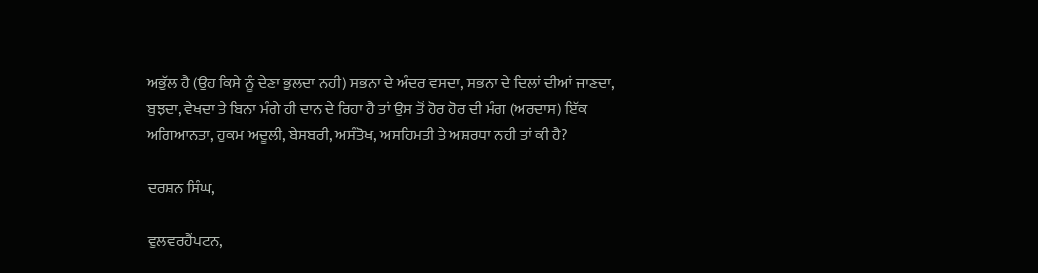ਅਭੁੱਲ ਹੈ (ਉਹ ਕਿਸੇ ਨੂੰ ਦੇਣਾ ਭੁਲਦਾ ਨਹੀ) ਸਭਨਾ ਦੇ ਅੰਦਰ ਵਸਦਾ, ਸਭਨਾ ਦੇ ਦਿਲਾਂ ਦੀਆਂ ਜਾਣਦਾ, ਬੁਝਦਾ, ਵੇਖਦਾ ਤੇ ਬਿਨਾ ਮੰਗੇ ਹੀ ਦਾਨ ਦੇ ਰਿਹਾ ਹੈ ਤਾਂ ਉਸ ਤੋਂ ਹੋਰ ਹੋਰ ਦੀ ਮੰਗ (ਅਰਦਾਸ) ਇੱਕ ਅਗਿਆਨਤਾ, ਹੁਕਮ ਅਦੂਲੀ, ਬੇਸਬਰੀ, ਅਸੰਤੋਖ, ਅਸਹਿਮਤੀ ਤੇ ਅਸ਼ਰਧਾ ਨਹੀ ਤਾਂ ਕੀ ਹੈ?

ਦਰਸ਼ਨ ਸਿੰਘ,

ਵੁਲਵਰਹੈਂਪਟਨ,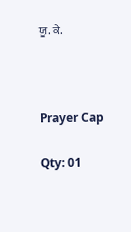ਯੂ. ਕੇ.



Prayer Cap

Qty: 01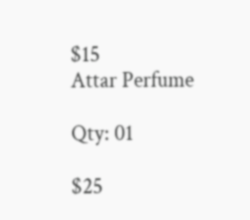$15
Attar Perfume

Qty: 01

$25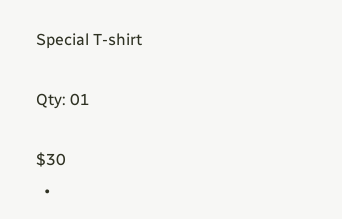Special T-shirt

Qty: 01

$30
  •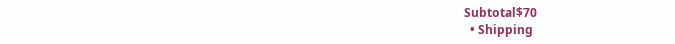Subtotal$70
  • Shipping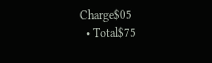Charge$05
  • Total$75